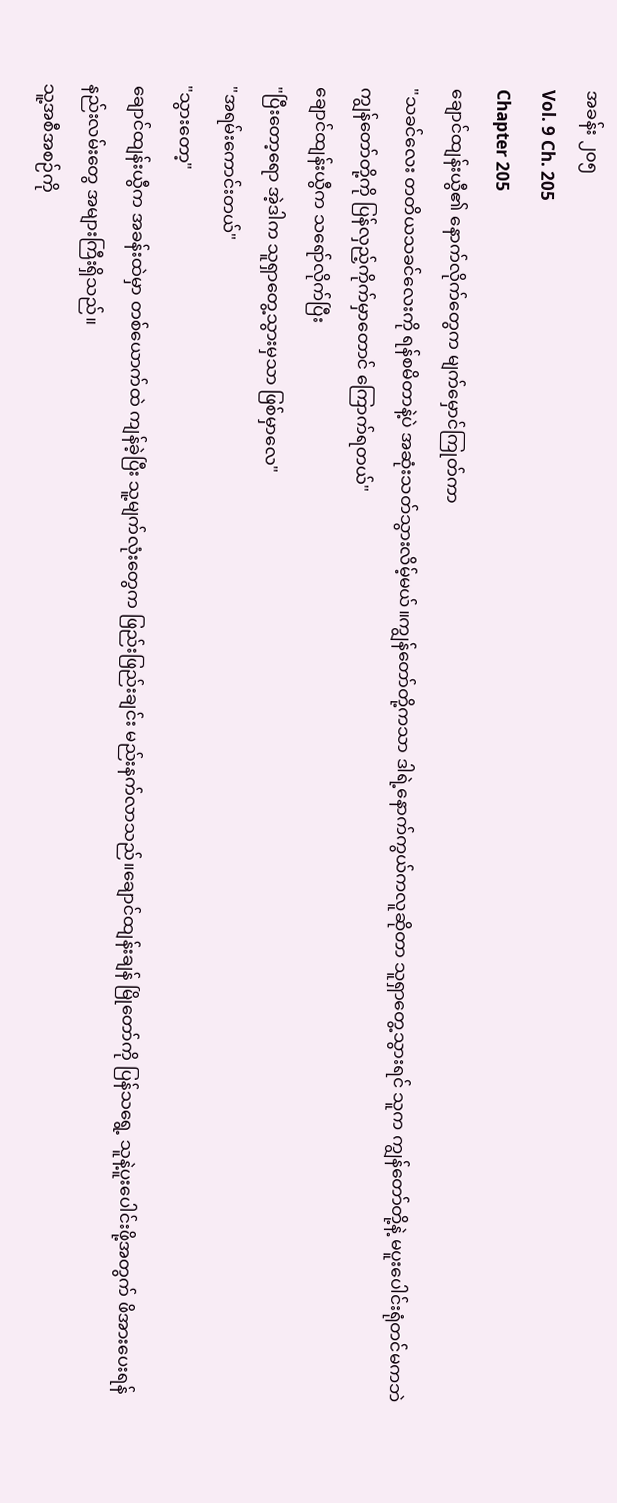အခန်း ၂၀၅
Vol. 9 Ch. 205
Chapter 205
ချောင်ထျန်းယွီ၏ နောက်လိုက်တွေက မျက်မှောင်ကြုတ်ကာ
"သခင်လေး တတိယသခင်လေးကို ရန်စမိတာနဲ့ပဲ အဆုံးသတ်သွားလိမ့်မယ်။ကျွန်တော်တို့ကသာ ဒါရဲ့နောက်ကွယ်ကလူဆိုတာ သူရှာတွေ့သွားရင် သူက ကျွန်တော်တို့နဲ့ မပူးပေါင်းရုံတင်မကဘဲ ကျွန်တော်တို့ကို ပြန်လှည့်ကိုက်မှာတောင် ကြောက်ရတယ်"
ချောင်ထျန်းယွီက သရော်လိုက်ပြီး
"ပြီးတော့ရော အဲ့ဒါက သူရှာတွေ့သွားမှသာ ဖြစ်မှာလေ"
"အရမ်းကောင်းတယ်"
"သွားတော့"
ချောင်ထျန်းယွီက အခန်းထဲမှာ တစ်ယောက်ထဲ ကျန်ခဲ့ပြီး သူ့မျက်လုံးတွေက ဖြည်းဖြည်းချင်း မည်းနက်လာသည်။ချောင်ထျန်းချန် မြိုတော်ကို ပြန်သရွေ့ သူနဲ့ပူးပေါင်းဖို့အတွက် ဖိအားပေးရန် နည်းလမ်းတွေ အများကြီးရှိသည်။
သူ့အစီအစဉ်ကို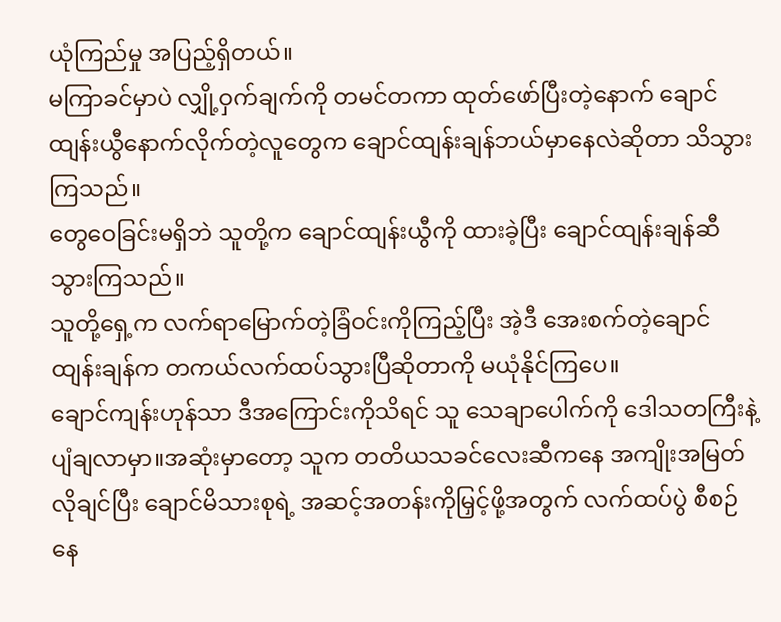ယုံကြည်မှု အပြည့်ရှိတယ်။
မကြာခင်မှာပဲ လျှို့ဝှက်ချက်ကို တမင်တကာ ထုတ်ဖော်ပြီးတဲ့နောက် ချောင်ထျန်းယွီနောက်လိုက်တဲ့လူတွေက ချောင်ထျန်းချန်ဘယ်မှာနေလဲဆိုတာ သိသွားကြသည်။
တွေဝေခြင်းမရှိဘဲ သူတို့က ချောင်ထျန်းယွီကို ထားခဲ့ပြီး ချောင်ထျန်းချန်ဆီ သွားကြသည်။
သူတို့ရှေ့က လက်ရာမြောက်တဲ့ခြံဝင်းကိုကြည့်ပြီး အဲ့ဒီ အေးစက်တဲ့ချောင်ထျန်းချန်က တကယ်လက်ထပ်သွားပြီဆိုတာကို မယုံနိုင်ကြပေ။
ချောင်ကျန်းဟုန်သာ ဒီအကြောင်းကိုသိရင် သူ သေချာပေါက်ကို ဒေါသတကြီးနဲ့ ပျံချလာမှာ။အဆုံးမှာတော့ သူက တတိယသခင်လေးဆီကနေ အကျိုးအမြတ်လိုချင်ပြီး ချောင်မိသားစုရဲ့ အဆင့်အတန်းကိုမြှင့်ဖို့အတွက် လက်ထပ်ပွဲ စီစဉ်နေ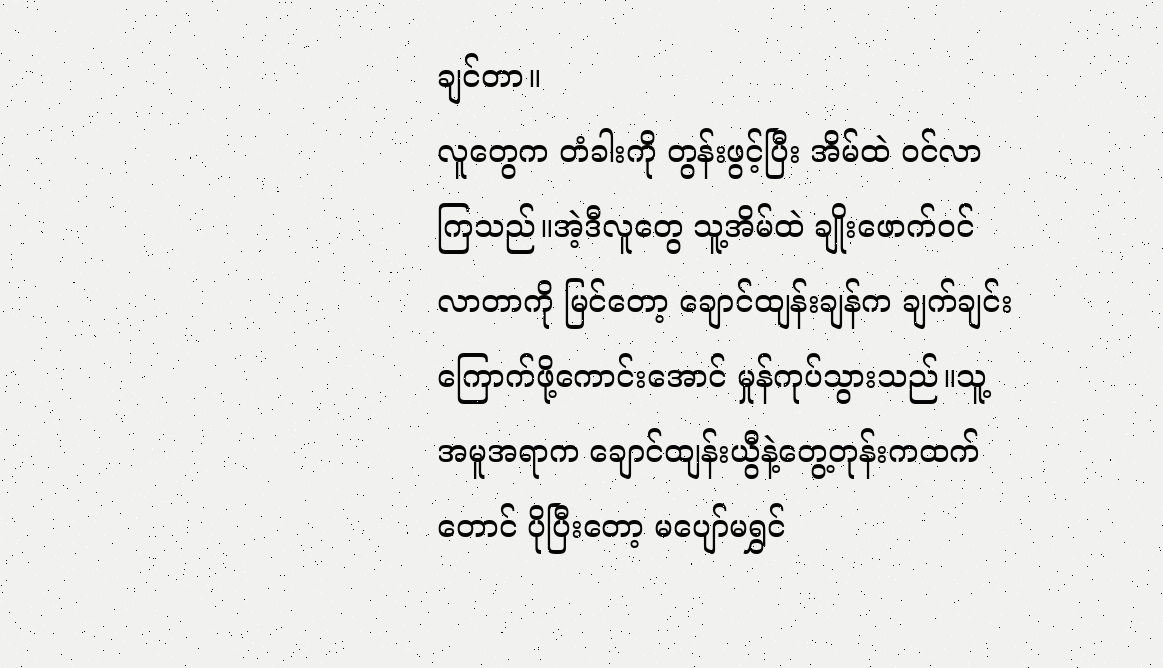ချင်တာ။
လူတွေက တံခါးကို တွန်းဖွင့်ပြီး အိမ်ထဲ ဝင်လာကြသည်။အဲ့ဒီလူတွေ သူ့အိမ်ထဲ ချိုးဖောက်ဝင်လာတာကို မြင်တော့ ချောင်ထျန်းချန်က ချက်ချင်း ကြောက်ဖို့ကောင်းအောင် မှုန်ကုပ်သွားသည်။သူ့အမူအရာက ချောင်ထျန်းယွီနဲ့တွေ့တုန်းကထက်တောင် ပိုပြီးတော့ မပျော်မရွှင်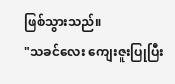ဖြစ်သွားသည်။
"သခင်လေး ကျေးဇူးပြုပြီး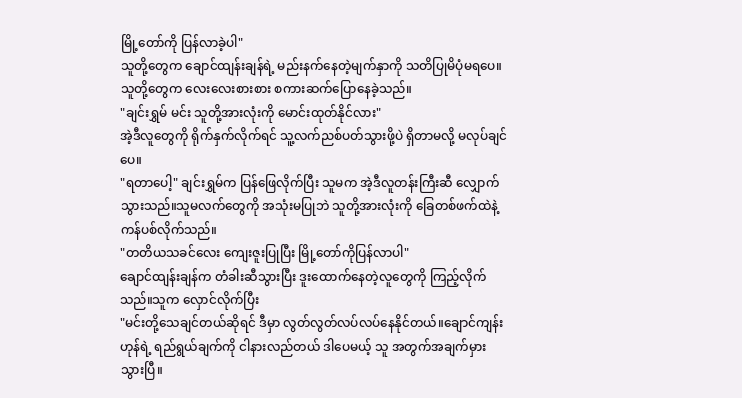မြို့တော်ကို ပြန်လာခဲ့ပါ"
သူတို့တွေက ချောင်ထျန်းချန်ရဲ့ မည်းနက်နေတဲ့မျက်နှာကို သတိပြုမိပုံမရပေ။သူတို့တွေက လေးလေးစားစား စကားဆက်ပြောနေခဲ့သည်။
"ချင်းရွှမ် မင်း သူတို့အားလုံးကို မောင်းထုတ်နိုင်လား"
အဲ့ဒီလူတွေကို ရိုက်နှက်လိုက်ရင် သူ့လက်ညစ်ပတ်သွားဖို့ပဲ ရှိတာမလို့ မလုပ်ချင်ပေ။
"ရတာပေါ့" ချင်းရွှမ်က ပြန်ဖြေလိုက်ပြီး သူမက အဲ့ဒီလူတန်းကြီးဆီ လျှောက်သွားသည်။သူမလက်တွေကို အသုံးမပြုဘဲ သူတို့အားလုံးကို ခြေတစ်ဖက်ထဲနဲ့ ကန်ပစ်လိုက်သည်။
"တတိယသခင်လေး ကျေးဇူးပြုပြီး မြို့တော်ကိုပြန်လာပါ"
ချောင်ထျန်းချန်က တံခါးဆီသွားပြီး ဒူးထောက်နေတဲ့လူတွေကို ကြည့်လိုက်သည်။သူက လှောင်လိုက်ပြီး
"မင်းတို့သေချင်တယ်ဆိုရင် ဒီမှာ လွတ်လွတ်လပ်လပ်နေနိုင်တယ်။ချောင်ကျန်းဟုန်ရဲ့ ရည်ရွယ်ချက်ကို ငါနားလည်တယ် ဒါပေမယ့် သူ အတွက်အချက်မှားသွားပြီ။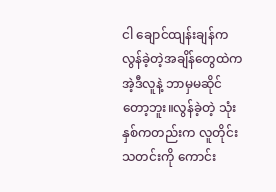ငါ ချောင်ထျန်းချန်က လွန်ခဲ့တဲ့အချိန်တွေထဲက အဲ့ဒီလူနဲ့ ဘာမှမဆိုင်တော့ဘူး။လွန်ခဲ့တဲ့ သုံးနှစ်ကတည်းက လူတိုင်းသတင်းကို ကောင်း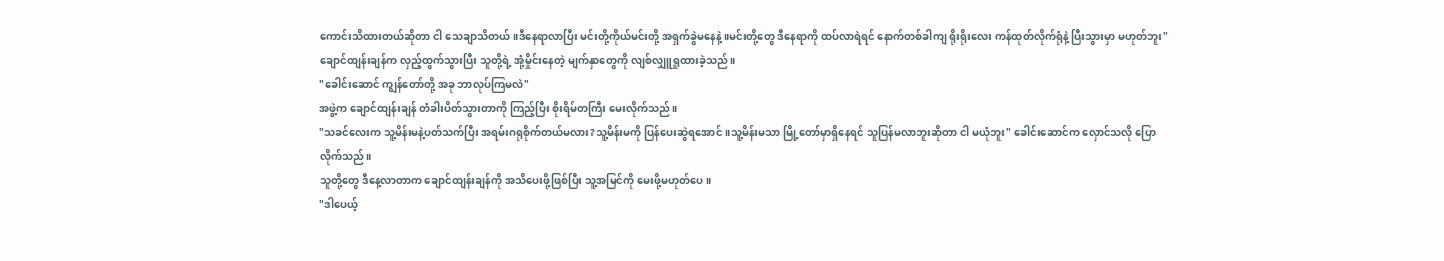ကောင်းသိထားတယ်ဆိုတာ ငါ သေချာသိတယ်။ဒီနေရာလာပြီး မင်းတို့ကိုယ်မင်းတို့ အရှက်ခွဲမနေနဲ့။မင်းတို့တွေ ဒီနေရာကို ထပ်လာရဲရင် နောက်တစ်ခါကျ ရိုးရိုးလေး ကန်ထုတ်လိုက်ရုံနဲ့ ပြီးသွားမှာ မဟုတ်ဘူး"
ချောင်ထျန်းချန်က လှည့်ထွက်သွားပြီး သူတို့ရဲ့ အုံ့မှိုင်းနေတဲ့ မျက်နှာတွေကို လျစ်လျှူရှုထားခဲ့သည်။
"ခေါင်းဆောင် ကျွန်တော်တို့ အခု ဘာလုပ်ကြမလဲ"
အဖွဲ့က ချောင်ထျန်းချန် တံခါးပိတ်သွားတာကို ကြည့်ပြီး စိုးရိမ်တကြီး မေးလိုက်သည်။
"သခင်လေးက သူ့မိန်းမနဲ့ပတ်သက်ပြီး အရမ်းဂရုစိုက်တယ်မလား?သူ့မိန်းမကို ပြန်ပေးဆွဲရအောင်။သူ့မိန်းမသာ မြို့တော်မှာရှိနေရင် သူပြန်မလာဘူးဆိုတာ ငါ မယုံဘူး" ခေါင်းဆောင်က လှောင်သလို ပြောလိုက်သည်။
သူတို့တွေ ဒီနေ့လာတာက ချောင်ထျန်းချန်ကို အသိပေးဖို့ဖြစ်ပြီး သူ့အမြင်ကို မေးဖို့မဟုတ်ပေ။
"ဒါပေယ့်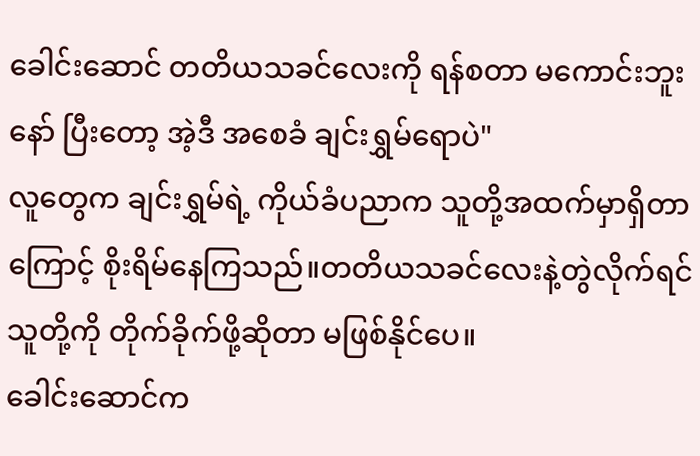ခေါင်းဆောင် တတိယသခင်လေးကို ရန်စတာ မကောင်းဘူးနော် ပြီးတော့ အဲ့ဒီ အစေခံ ချင်းရွှမ်ရောပဲ"
လူတွေက ချင်းရွှမ်ရဲ့ ကိုယ်ခံပညာက သူတို့အထက်မှာရှိတာကြောင့် စိုးရိမ်နေကြသည်။တတိယသခင်လေးနဲ့တွဲလိုက်ရင် သူတို့ကို တိုက်ခိုက်ဖို့ဆိုတာ မဖြစ်နိုင်ပေ။
ခေါင်းဆောင်က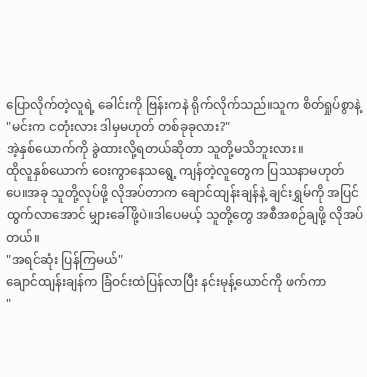ပြောလိုက်တဲ့လူရဲ့ ခေါင်းကို ဗြန်းကနဲ ရိုက်လိုက်သည်။သူက စိတ်ရှုပ်စွာနဲ့
"မင်းက ငတုံးလား ဒါမှမဟုတ် တစ်ခုခုလား?"
အဲ့နှစ်ယောက်ကို ခွဲထားလို့ရတယ်ဆိုတာ သူတို့မသိဘူးလား။
ထိုလူနှစ်ယောက် ဝေးကွာနေသရွေ့ ကျန်တဲ့လူတွေက ပြဿနာမဟုတ်ပေ။အခု သူတို့လုပ်ဖို့ လိုအပ်တာက ချောင်ထျန်းချန်နဲ့ ချင်းရွှမ်ကို အပြင်ထွက်လာအောင် မျှားခေါ်ဖို့ပဲ။ဒါပေမယ့် သူတို့တွေ အစီအစဉ်ချဖို့ လိုအပ်တယ်။
"အရင်ဆုံး ပြန်ကြမယ်"
ချောင်ထျန်းချန်က ခြံဝင်းထဲပြန်လာပြီး နင်းမုန့်ယောင်ကို ဖက်ကာ
"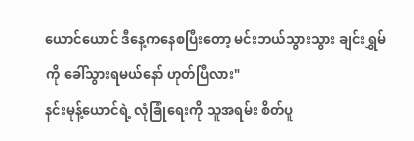ယောင်ယောင် ဒီနေ့ကနေစပြီးတော့ မင်းဘယ်သွားသွား ချင်းရွှမ်ကို ခေါ်သွားရမယ်နော် ဟုတ်ပြီလား"
နင်းမုန့်ယောင်ရဲ့ လုံခြုံရေးကို သူအရမ်း စိတ်ပူ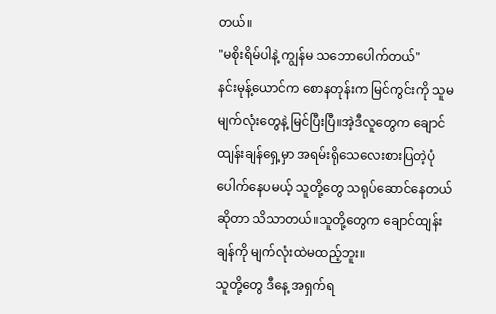တယ်။
"မစိုးရိမ်ပါနဲ့ ကျွန်မ သဘောပေါက်တယ်"
နင်းမုန့်ယောင်က စောနတုန်းက မြင်ကွင်းကို သူမမျက်လုံးတွေနဲ့ မြင်ပြီးပြီ။အဲ့ဒီလူတွေက ချောင်ထျန်းချန်ရှေ့မှာ အရမ်းရိုသေလေးစားပြတဲ့ပုံ ပေါက်နေပမယ့် သူတို့တွေ သရုပ်ဆောင်နေတယ်ဆိုတာ သိသာတယ်။သူတို့တွေက ချောင်ထျန်းချန်ကို မျက်လုံးထဲမထည့်ဘူး။
သူတို့တွေ ဒီနေ့ အရှက်ရ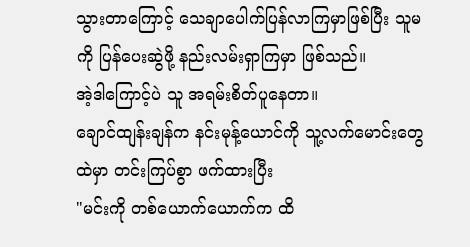သွားတာကြောင့် သေချာပေါက်ပြန်လာကြမှာဖြစ်ပြီး သူမကို ပြန်ပေးဆွဲဖို့ နည်းလမ်းရှာကြမှာ ဖြစ်သည်။
အဲ့ဒါကြောင့်ပဲ သူ အရမ်းစိတ်ပူနေတာ။
ချောင်ထျန်းချန်က နင်းမုန့်ယောင်ကို သူ့လက်မောင်းတွေထဲမှာ တင်းကြပ်စွာ ဖက်ထားပြီး
"မင်းကို တစ်ယောက်ယောက်က ထိ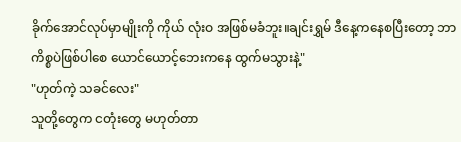ခိုက်အောင်လုပ်မှာမျိုးကို ကိုယ် လုံးဝ အဖြစ်မခံဘူး။ချင်းရွှမ် ဒီနေ့ကနေစပြီးတော့ ဘာကိစ္စပဲဖြစ်ပါစေ ယောင်ယောင့်ဘေးကနေ ထွက်မသွားနဲ့"
"ဟုတ်ကဲ့ သခင်လေး"
သူတို့တွေက ငတုံးတွေ မဟုတ်တာ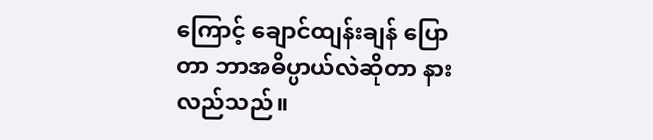ကြောင့် ချောင်ထျန်းချန် ပြောတာ ဘာအဓိပ္ပာယ်လဲဆိုတာ နားလည်သည်။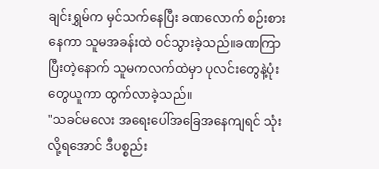ချင်းရွှမ်က မှင်သက်နေပြီး ခဏလောက် စဉ်းစားနေကာ သူမအခန်းထဲ ဝင်သွားခဲ့သည်။ခဏကြာပြီးတဲ့နောက် သူမကလက်ထဲမှာ ပုလင်းတွေနဲ့ပုံးတွေယူကာ ထွက်လာခဲ့သည်။
"သခင်မလေး အရေးပေါ်အခြေအနေကျရင် သုံးလို့ရအောင် ဒီပစ္စည်း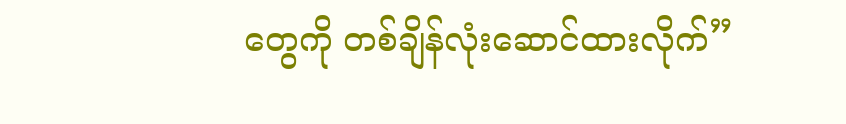တွေကို တစ်ချိန်လုံးဆောင်ထားလိုက်”